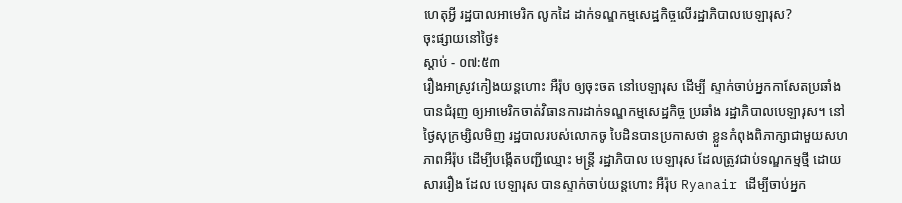ហេតុអ្វី រដ្ឋបាលអាមេរិក លូកដៃ ដាក់ទណ្ឌកម្មសេដ្ឋកិច្ចលើរដ្ឋាភិបាលបេឡារុស?
ចុះផ្សាយនៅថ្ងៃ៖
ស្តាប់ - ០៧:៥៣
រឿងអាស្រូវកៀងយន្តហោះ អឺរ៉ុប ឲ្យចុះចត នៅបេឡារុស ដើម្បី ស្ទាក់ចាប់អ្នកកាសែតប្រឆាំង បានជំរុញ ឲ្យអាមេរិកចាត់វិធានការដាក់ទណ្ឌកម្មសេដ្ឋកិច្ច ប្រឆាំង រដ្ឋាភិបាលបេឡារុស។ នៅថ្ងៃសុក្រម្សិលមិញ រដ្ឋបាលរបស់លោកចូ បៃដិនបានប្រកាសថា ខ្លួនកំពុងពិភាក្សាជាមួយសហភាពអឺរ៉ុប ដើម្បីបង្កើតបញ្ជីឈ្មោះ មន្រ្តី រដ្ឋាភិបាល បេឡារុស ដែលត្រូវជាប់ទណ្ឌកម្មថ្មី ដោយសាររឿង ដែល បេឡារុស បានស្ទាក់ចាប់យន្តហោះ អឺរ៉ុប Ryanair ដើម្បីចាប់អ្នក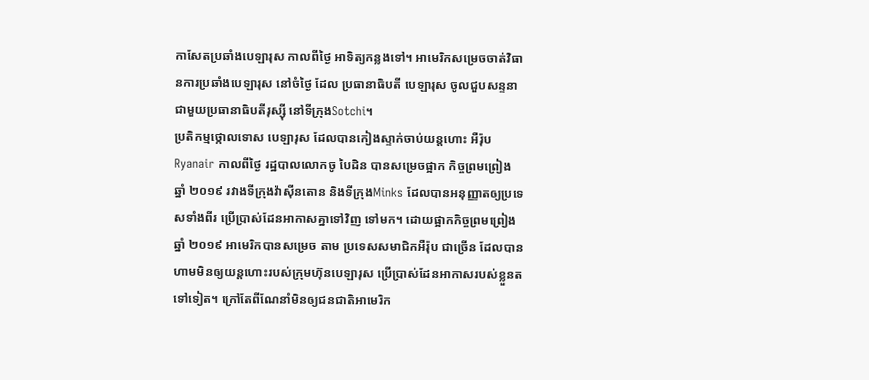កាសែតប្រឆាំងបេឡារុស កាលពីថ្ងៃ អាទិត្យកន្លងទៅ។ អាមេរិកសម្រេចចាត់វិធានការប្រឆាំងបេឡារុស នៅចំថ្ងៃ ដែល ប្រធានាធិបតី បេឡារុស ចូលជួបសន្ទនាជាមួយប្រធានាធិបតីរុស្ស៊ី នៅទីក្រុងSotchi។
ប្រតិកម្មថ្កោលទោស បេឡារុស ដែលបានកៀងស្ទាក់ចាប់យន្តហោះ អឺរ៉ុប Ryanair កាលពីថ្ងៃ រដ្ឋបាលលោកចូ បៃដិន បានសម្រេចផ្អាក កិច្ចព្រមព្រៀង ឆ្នាំ ២០១៩ រវាងទីក្រុងវ៉ាស៊ីនតោន និងទីក្រុងMinks ដែលបានអនុញ្ញាតឲ្យប្រទេសទាំងពីរ ប្រើប្រាស់ដែនអាកាសគ្នាទៅវិញ ទៅមក។ ដោយផ្អាកកិច្ចព្រមព្រៀង ឆ្នាំ ២០១៩ អាមេរិកបានសម្រេច តាម ប្រទេសសមាជិកអឺរ៉ុប ជាច្រើន ដែលបានហាមមិនឲ្យយន្តហោះរបស់ក្រុមហ៊ុនបេឡារុស ប្រើប្រាស់ដែនអាកាសរបស់ខ្លួនតទៅទៀត។ ក្រៅតែពីណែនាំមិនឲ្យជនជាតិអាមេរិក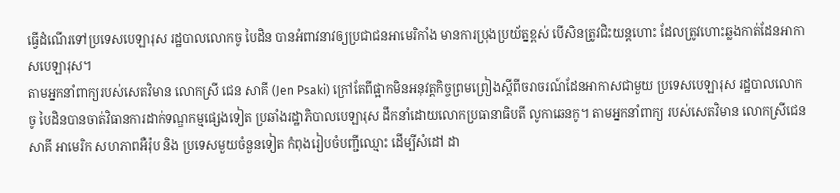ធ្វើដំណើរទៅប្រទេសបេឡារុស រដ្ឋបាលលោកចូ បៃដិន បានអំពាវនាវឲ្យប្រជាជនអាមេរិកាំង មានការប្រុងប្រយ័ត្នខ្ពស់ បើសិនត្រូវជិះយន្តហោះ ដែលត្រូវហោះឆ្លងកាត់ដែនអាកាសបេឡារុស។
តាមអ្នកនាំពាក្យរបស់សេតវិមាន លោកស្រី ជេន សាគី (Jen Psaki) ក្រៅតែពីផ្អាកមិនអនុវត្តកិច្ចព្រមព្រៀងស្តីពីចរាចរណ៍ដែនអាកាសជាមួយ ប្រទេសបេឡារុស រដ្ឋបាលលោកចូ បៃដិនបានចាត់វិធានការដាក់ទណ្ឌកម្មផ្សេងទៀត ប្រឆាំងរដ្ឋាភិបាលបេឡារុស ដឹកនាំដោយលោកប្រធានាធិបតី លូកាឆេនកូ។ តាមអ្នកនាំពាក្យ របស់សេតវិមាន លោកស្រីជេន សាគី អាមេរិក សហភាពអឺរ៉ុប និង ប្រទេសមួយចំនួនទៀត កំពុងរៀបចំបញ្ជីឈ្មោះ ដើម្បីសំដៅ ដា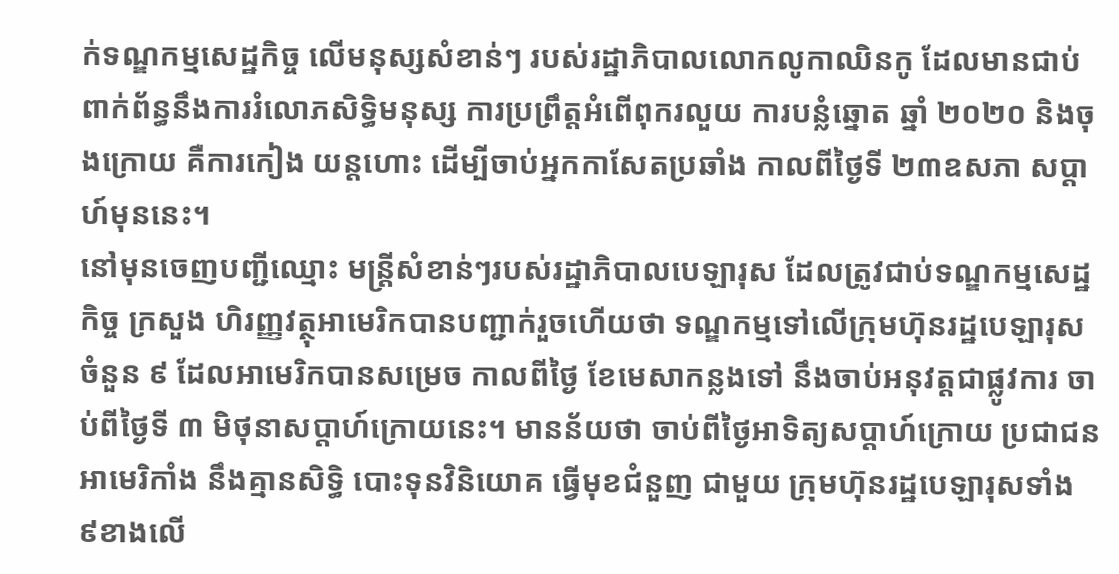ក់ទណ្ឌកម្មសេដ្ឋកិច្ច លើមនុស្សសំខាន់ៗ របស់រដ្ឋាភិបាលលោកលូកាឈិនកូ ដែលមានជាប់ពាក់ព័ន្ធនឹងការរំលោភសិទ្ធិមនុស្ស ការប្រព្រឹត្តអំពើពុករលួយ ការបន្លំឆ្នោត ឆ្នាំ ២០២០ និងចុងក្រោយ គឺការកៀង យន្តហោះ ដើម្បីចាប់អ្នកកាសែតប្រឆាំង កាលពីថ្ងៃទី ២៣ឧសភា សប្តាហ៍មុននេះ។
នៅមុនចេញបញ្ជីឈ្មោះ មន្រ្តីសំខាន់ៗរបស់រដ្ឋាភិបាលបេឡារុស ដែលត្រូវជាប់ទណ្ឌកម្មសេដ្ឋកិច្ច ក្រសួង ហិរញ្ញវត្ថុអាមេរិកបានបញ្ជាក់រួចហើយថា ទណ្ឌកម្មទៅលើក្រុមហ៊ុនរដ្ឋបេឡារុស ចំនួន ៩ ដែលអាមេរិកបានសម្រេច កាលពីថ្ងៃ ខែមេសាកន្លងទៅ នឹងចាប់អនុវត្តជាផ្លូវការ ចាប់ពីថ្ងៃទី ៣ មិថុនាសប្តាហ៍ក្រោយនេះ។ មានន័យថា ចាប់ពីថ្ងៃអាទិត្យសប្តាហ៍ក្រោយ ប្រជាជនអាមេរិកាំង នឹងគ្មានសិទ្ធិ បោះទុនវិនិយោគ ធ្វើមុខជំនួញ ជាមួយ ក្រុមហ៊ុនរដ្ឋបេឡារុសទាំង ៩ខាងលើ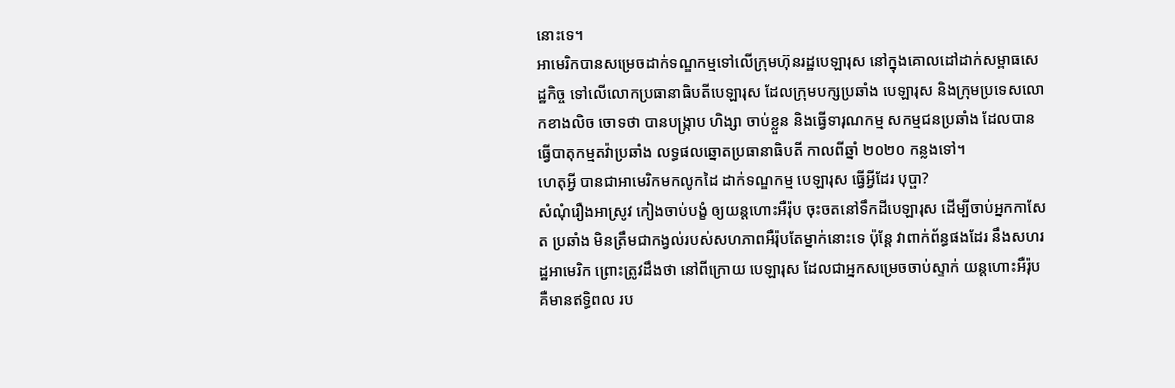នោះទេ។
អាមេរិកបានសម្រេចដាក់ទណ្ឌកម្មទៅលើក្រុមហ៊ុនរដ្ឋបេឡារុស នៅក្នុងគោលដៅដាក់សម្ពាធសេដ្ឋកិច្ច ទៅលើលោកប្រធានាធិបតីបេឡារុស ដែលក្រុមបក្សប្រឆាំង បេឡារុស និងក្រុមប្រទេសលោកខាងលិច ចោទថា បានបង្រ្កាប ហិង្សា ចាប់ខ្លួន និងធ្វើទារុណកម្ម សកម្មជនប្រឆាំង ដែលបានធ្វើបាតុកម្មតវ៉ាប្រឆាំង លទ្ធផលឆ្នោតប្រធានាធិបតី កាលពីឆ្នាំ ២០២០ កន្លងទៅ។
ហេតុអ្វី បានជាអាមេរិកមកលូកដៃ ដាក់ទណ្ឌកម្ម បេឡារុស ធ្វើអ្វីដែរ បុប្ផា?
សំណុំរឿងអាស្រូវ កៀងចាប់បង្ខំ ឲ្យយន្តហោះអឺរ៉ុប ចុះចតនៅទឹកដីបេឡារុស ដើម្បីចាប់អ្នកកាសែត ប្រឆាំង មិនត្រឹមជាកង្វល់របស់សហភាពអឺរ៉ុបតែម្នាក់នោះទេ ប៉ុន្តែ វាពាក់ព័ន្ធផងដែរ នឹងសហរដ្ឋអាមេរិក ព្រោះត្រូវដឹងថា នៅពីក្រោយ បេឡារុស ដែលជាអ្នកសម្រេចចាប់ស្ទាក់ យន្តហោះអឺរ៉ុប គឺមានឥទ្ធិពល រប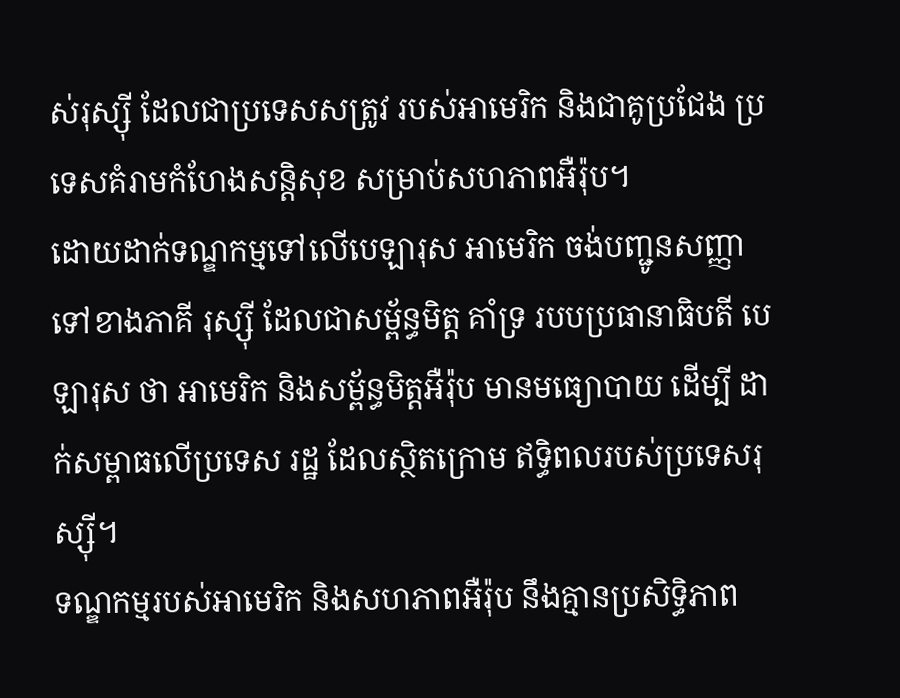ស់រុស្ស៊ី ដែលជាប្រទេសសត្រូវ របស់អាមេរិក និងជាគូប្រជែង ប្រទេសគំរាមកំហែងសន្តិសុខ សម្រាប់សហភាពអឺរ៉ុប។
ដោយដាក់ទណ្ឌកម្មទៅលើបេឡារុស អាមេរិក ចង់បញ្ជូនសញ្ញាទៅខាងភាគី រុស្ស៊ី ដែលជាសម្ព័ន្ធមិត្ត គាំទ្រ របបប្រធានាធិបតី បេឡារុស ថា អាមេរិក និងសម្ព័ន្ធមិត្តអឺរ៉ុប មានមធ្យោបាយ ដើម្បី ដាក់សម្ពាធលើប្រទេស រដ្ឋ ដែលស្ថិតក្រោម ឥទ្ធិពលរបស់ប្រទេសរុស្ស៊ី។
ទណ្ឌកម្មរបស់អាមេរិក និងសហភាពអឺរ៉ុប នឹងគ្មានប្រសិទ្ធិភាព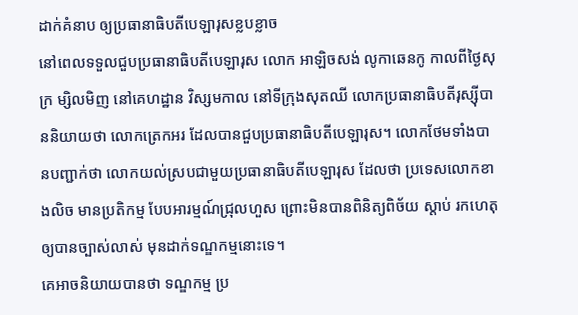ដាក់គំនាប ឲ្យប្រធានាធិបតីបេឡារុសខ្លបខ្លាច
នៅពេលទទួលជួបប្រធានាធិបតីបេឡារុស លោក អាឡិចសង់ លូកាឆេនកូ កាលពីថ្ងៃសុក្រ ម្សិលមិញ នៅគេហដ្ឋាន វិស្សមកាល នៅទីក្រុងសុតឈី លោកប្រធានាធិបតីរុស្ស៊ីបាននិយាយថា លោកត្រេកអរ ដែលបានជួបប្រធានាធិបតីបេឡារុស។ លោកថែមទាំងបានបញ្ជាក់ថា លោកយល់ស្របជាមួយប្រធានាធិបតីបេឡារុស ដែលថា ប្រទេសលោកខាងលិច មានប្រតិកម្ម បែបអារម្មណ៍ជ្រុលហួស ព្រោះមិនបានពិនិត្យពិច័យ ស្តាប់ រកហេតុឲ្យបានច្បាស់លាស់ មុនដាក់ទណ្ឌកម្មនោះទេ។
គេអាចនិយាយបានថា ទណ្ឌកម្ម ប្រ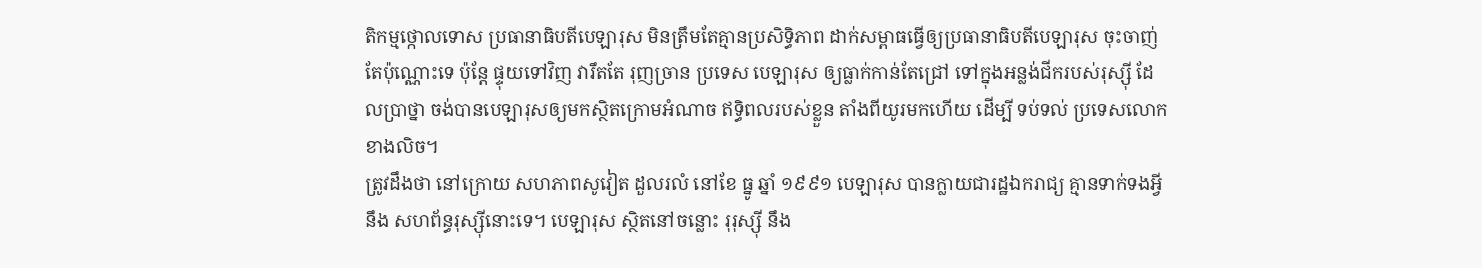តិកម្មថ្កោលទោស ប្រធានាធិបតីបេឡារុស មិនត្រឹមតែគ្មានប្រសិទ្ធិភាព ដាក់សម្ពាធធ្វើឲ្យប្រធានាធិបតីបេឡារុស ចុះចាញ់ តែប៉ុណ្ណោះទេ ប៉ុន្តែ ផ្ទុយទៅវិញ វារឹតតែ រុញច្រាន ប្រទេស បេឡារុស ឲ្យធ្លាក់កាន់តែជ្រៅ ទៅក្នុងអន្លង់ជីករបស់រុស្ស៊ី ដែលប្រាថ្នា ចង់បានបេឡារុសឲ្យមកស្ថិតក្រោមអំណាច ឥទ្ធិពលរបស់ខ្លួន តាំងពីយូរមកហើយ ដើម្បី ទប់ទល់ ប្រទេសលោកខាងលិច។
ត្រូវដឹងថា នៅក្រោយ សហភាពសូវៀត ដួលរលំ នៅខែ ធ្នូ ឆ្នាំ ១៩៩១ បេឡារុស បានក្លាយជារដ្ឋឯករាជ្យ គ្មានទាក់ទងអ្វីនឹង សហព័ន្ធរុស្ស៊ីនោះទេ។ បេឡារុស ស្ថិតនៅចន្លោះ រុរុស្ស៊ី នឹង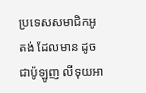ប្រទេសសមាជិកអូតង់ ដែលមាន ដូចជាប៉ូឡូញ លីទុយអា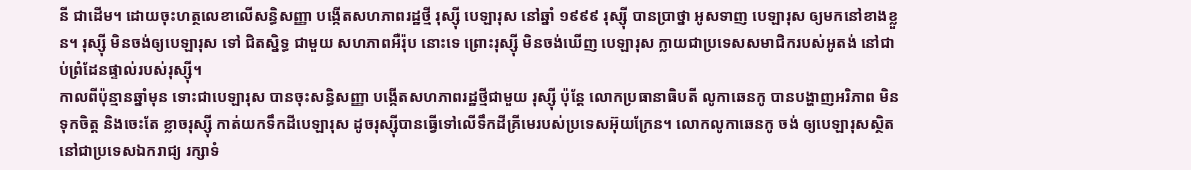នី ជាដើម។ ដោយចុះហត្ថលេខាលើសន្ធិសញ្ញា បង្កើតសហភាពរដ្ឋថ្មី រុស្ស៊ី បេឡារុស នៅឆ្នាំ ១៩៩៩ រុស្ស៊ី បានប្រាថ្នា អូសទាញ បេឡារុស ឲ្យមកនៅខាងខ្លួន។ រុស្ស៊ី មិនចង់ឲ្យបេឡារុស ទៅ ជិតស្និទ្ធ ជាមួយ សហភាពអឺរ៉ុប នោះទេ ព្រោះរុស្ស៊ី មិនចង់ឃើញ បេឡារុស ក្លាយជាប្រទេសសមាជិករបស់អូតង់ នៅជាប់ព្រំដែនផ្ទាល់របស់រុស្ស៊ី។
កាលពីប៉ុន្មានឆ្នាំមុន ទោះជាបេឡារុស បានចុះសន្ធិសញ្ញា បង្កើតសហភាពរដ្ឋថ្មីជាមួយ រុស្ស៊ី ប៉ុន្តែ លោកប្រធានាធិបតី លូកាឆេនកូ បានបង្ហាញអរិភាព មិនទុកចិត្ត និងចេះតែ ខ្លាចរុស្ស៊ី កាត់យកទឹកដីបេឡារុស ដូចរុស្ស៊ីបានធ្វើទៅលើទឹកដីគ្រីមេរបស់ប្រទេសអ៊ុយក្រែន។ លោកលូកាឆេនកូ ចង់ ឲ្យបេឡារុសស្ថិតនៅជាប្រទេសឯករាជ្យ រក្សាទំ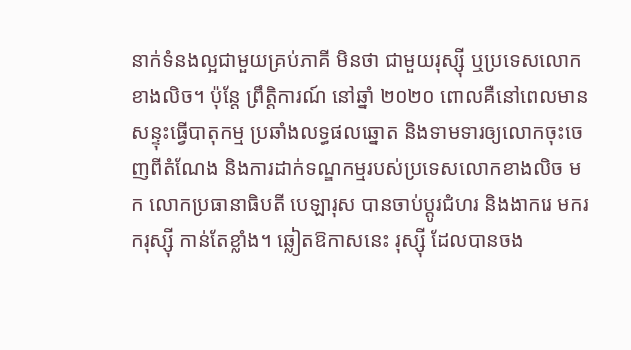នាក់ទំនងល្អជាមួយគ្រប់ភាគី មិនថា ជាមួយរុស្ស៊ី ឬប្រទេសលោកខាងលិច។ ប៉ុន្តែ ព្រឹត្តិការណ៍ នៅឆ្នាំ ២០២០ ពោលគឺនៅពេលមានសន្ទុះធ្វើបាតុកម្ម ប្រឆាំងលទ្ធផលឆ្នោត និងទាមទារឲ្យលោកចុះចេញពីតំណែង និងការដាក់ទណ្ឌកម្មរបស់ប្រទេសលោកខាងលិច មក លោកប្រធានាធិបតី បេឡារុស បានចាប់ប្តូរជំហរ និងងាករេ មករករុស្ស៊ី កាន់តែខ្លាំង។ ឆ្លៀតឱកាសនេះ រុស្ស៊ី ដែលបានចង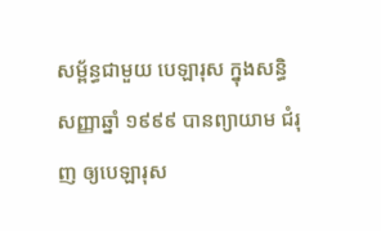សម្ព័ន្ធជាមួយ បេឡារុស ក្នុងសន្ធិសញ្ញាឆ្នាំ ១៩៩៩ បានព្យាយាម ជំរុញ ឲ្យបេឡារុស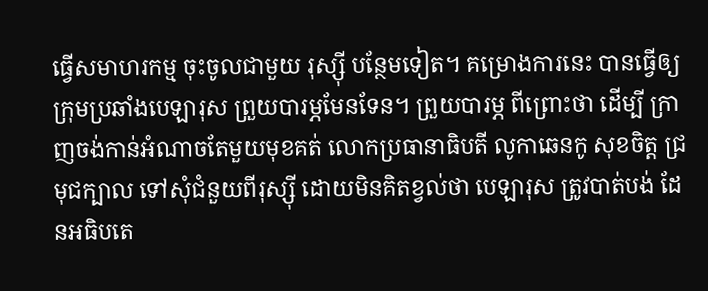ធ្វើសមាហរកម្ម ចុះចូលជាមួយ រុស្ស៊ី បន្ថែមទៀត។ គម្រោងការនេះ បានធ្វើឲ្យក្រុមប្រឆាំងបេឡារុស ព្រួយបារម្ភមែនទែន។ ព្រួយបារម្ភ ពីព្រោះថា ដើម្បី ក្រាញចង់កាន់អំណាចតែមួយមុខគត់ លោកប្រធានាធិបតី លូកាឆេនកូ សុខចិត្ត ជ្រមុជក្បាល ទៅសុំជំនួយពីរុស្ស៊ី ដោយមិនគិតខ្វល់ថា បេឡារុស ត្រូវបាត់បង់ ដែនអធិបតេ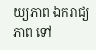យ្យភាព ឯករាជ្យភាព ទៅ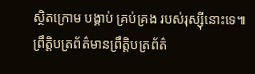ស្ថិតក្រោម បង្គាប់ គ្រប់គ្រង របស់រុស្ស៊ីនោះទេ៕
ព្រឹត្តិបត្រព័ត៌មានព្រឹត្តិបត្រព័ត៌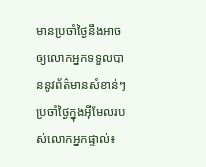មានប្រចាំថ្ងៃនឹងអាចឲ្យលោកអ្នកទទួលបាននូវព័ត៌មានសំខាន់ៗប្រចាំថ្ងៃក្នុងអ៊ីមែលរបស់លោកអ្នកផ្ទាល់៖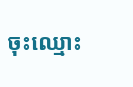ចុះឈ្មោះ